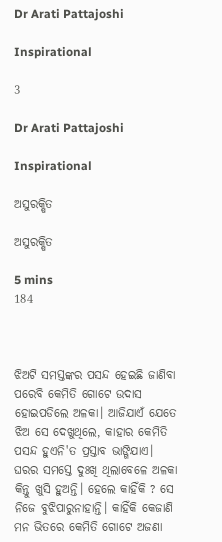Dr Arati Pattajoshi

Inspirational

3

Dr Arati Pattajoshi

Inspirational

ଅସୁରକ୍ଷିତ

ଅସୁରକ୍ଷିତ

5 mins
184



ଝିଅଟି ସମସ୍ତଙ୍କର ପସନ୍ଦ ହେଇଛି ଜାଣିବା ପରେବି କେମିତି ଗୋଟେ ଉଦାସ ହୋଇପଡିଲେ ଅଳକା। ଆଜିଯାଏଁ ଯେତେ ଝିଅ ସେ ଦେଖୁଥିଲେ, କାହାର କେମିତି ପସନ୍ଦ ହୁଏନି'ତ ପ୍ରସ୍ତାବ ଭାଙ୍ଗିଯାଏ। ଘରର ସମସ୍ତେ ଦୁଃଖି ଥିଲାବେଳେ ଅଳକା କିନ୍ତୁ ଖୁସି ହୁଅନ୍ତି। ହେଲେ କାହିଁକି ? ସେ ନିଜେ ବୁଝିପାରୁନାହାନ୍ତି। କାହିଁକି କେଜାଣି ମନ ଭିତରେ କେମିତି ଗୋଟେ ଅଜଣା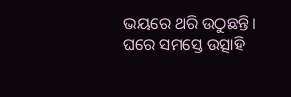ଭୟରେ ଥରି ଉଠୁଛନ୍ତି। ଘରେ ସମସ୍ତେ ଉତ୍ସାହି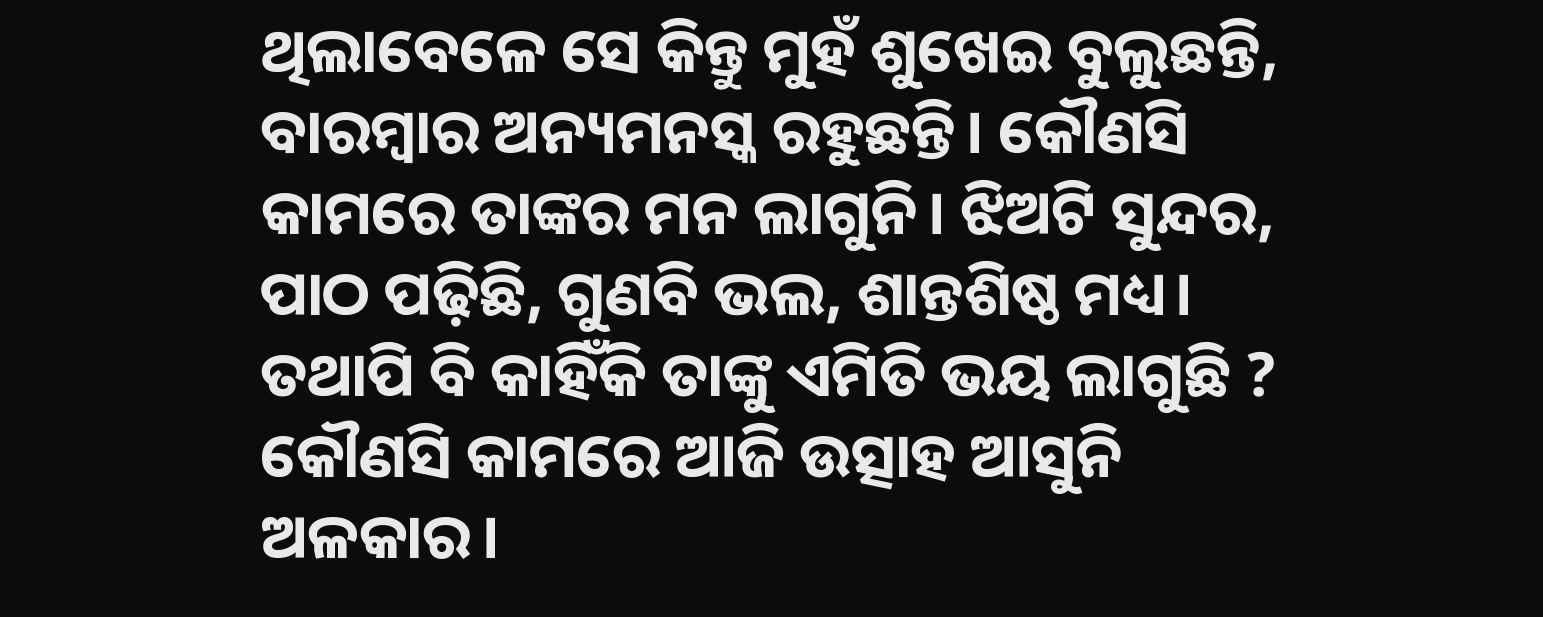ଥିଲାବେଳେ ସେ କିନ୍ତୁ ମୁହଁ ଶୁଖେଇ ବୁଲୁଛନ୍ତି, ବାରମ୍ବାର ଅନ୍ୟମନସ୍କ ରହୁଛନ୍ତି। କୌଣସି କାମରେ ତାଙ୍କର ମନ ଲାଗୁନି। ଝିଅଟି ସୁନ୍ଦର, ପାଠ ପଢ଼ିଛି, ଗୁଣବି ଭଲ, ଶାନ୍ତଶିଷ୍ଠ ମଧ୍ୟ। ତଥାପି ବି କାହିଁକି ତାଙ୍କୁ ଏମିତି ଭୟ ଲାଗୁଛି ? କୌଣସି କାମରେ ଆଜି ଉତ୍ସାହ ଆସୁନି ଅଳକାର।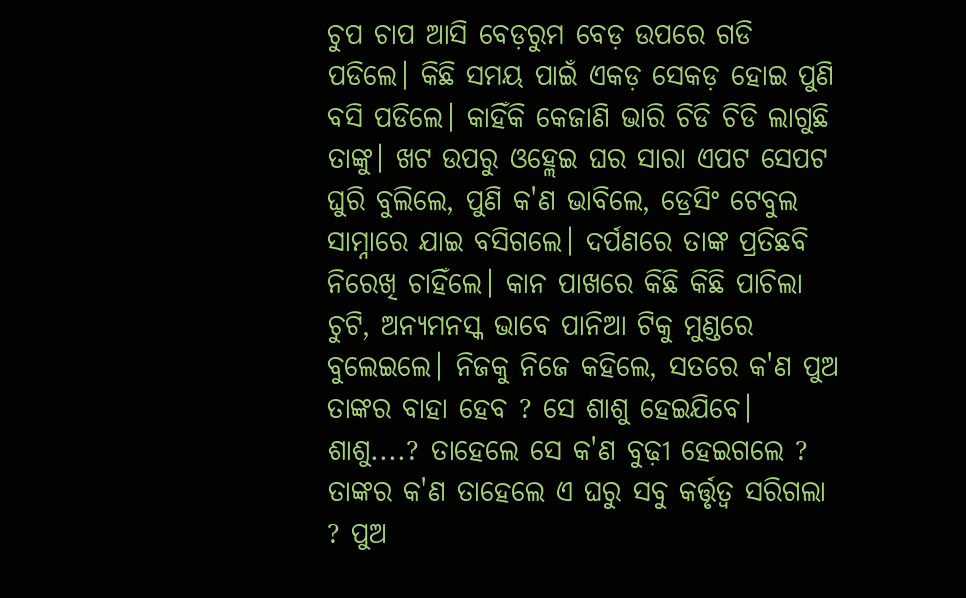ଚୁପ ଚାପ ଆସି ବେଡ଼ରୁମ ବେଡ଼ ଉପରେ ଗଡି ପଡିଲେ। କିଛି ସମୟ ପାଇଁ ଏକଡ଼ ସେକଡ଼ ହୋଇ ପୁଣି ବସି ପଡିଲେ। କାହିଁକି କେଜାଣି ଭାରି ଚିଡି ଚିଡି ଲାଗୁଛି ତାଙ୍କୁ। ଖଟ ଉପରୁ ଓହ୍ଲେଇ ଘର ସାରା ଏପଟ ସେପଟ ଘୁରି ବୁଲିଲେ, ପୁଣି କ'ଣ ଭାବିଲେ, ଡ୍ରେସିଂ ଟେବୁଲ ସାମ୍ନାରେ ଯାଇ ବସିଗଲେ। ଦର୍ପଣରେ ତାଙ୍କ ପ୍ରତିଛବି ନିରେଖି ଚାହିଁଲେ। କାନ ପାଖରେ କିଛି କିଛି ପାଚିଲା ଚୁଟି, ଅନ୍ୟମନସ୍କ ଭାବେ ପାନିଆ ଟିକୁ ମୁଣ୍ଡରେ ବୁଲେଇଲେ। ନିଜକୁ ନିଜେ କହିଲେ, ସତରେ କ'ଣ ପୁଅ ତାଙ୍କର ବାହା ହେବ ? ସେ ଶାଶୁ ହେଇଯିବେ। ଶାଶୁ....? ତାହେଲେ ସେ କ'ଣ ବୁଢ଼ୀ ହେଇଗଲେ ? ତାଙ୍କର କ'ଣ ତାହେଲେ ଏ ଘରୁ ସବୁ କର୍ତ୍ତୃତ୍ୱ ସରିଗଲା ? ପୁଅ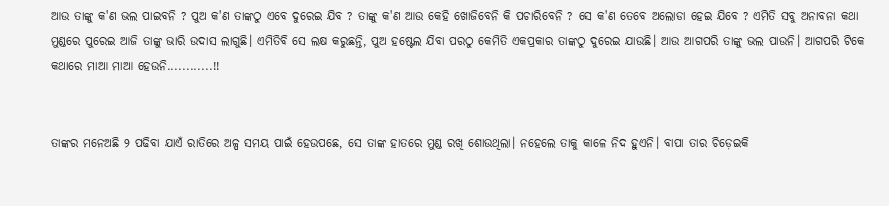ଆଉ ତାଙ୍କୁ କ'ଣ ଭଲ ପାଇବନି ? ପୁଅ କ'ଣ ତାଙ୍କଠୁ ଏବେ ଦୁରେଇ ଯିବ ? ତାଙ୍କୁ କ'ଣ ଆଉ କେହି ଖୋଜିବେନି କି ପଚାରିବେନି ? ସେ କ'ଣ ତେବେ ଅଲୋଡା ହେଇ ଯିବେ ? ଏମିତି ସବୁ ଅନାବନା କଥା ମୁଣ୍ଡରେ ପୁରେଇ ଆଜି ତାଙ୍କୁ ଭାରି ଉଦାସ ଲାଗୁଛି। ଏମିତିବି ସେ ଲକ୍ଷ କରୁଛନ୍ତି, ପୁଅ ହଷ୍ଟେଲ ଯିବା ପରଠୁ କେମିତି ଏକପ୍ରକାର ତାଙ୍କଠୁ ଦୁରେଇ ଯାଉଛି। ଆଉ ଆଗପରି ତାଙ୍କୁ ଭଲ ପାଉନି। ଆଗପରି ଟିକେ କଥାରେ ମାଆ ମାଆ ହେଉନି............!!


ତାଙ୍କର ମନେଅଛି ୨ ପଢିବା ଯାଏଁ ରାତିରେ ଅଳ୍ପ ସମୟ ପାଇଁ ହେଉପଛେ, ସେ ତାଙ୍କ ହାତରେ ମୁଣ୍ଡ ରଖି ଶୋଉଥିଲା। ନହେଲେ ତାକୁ କାଳେ ନିଦ ହୁଏନି। ବାପା ତାର ଚିଡ଼େଇକି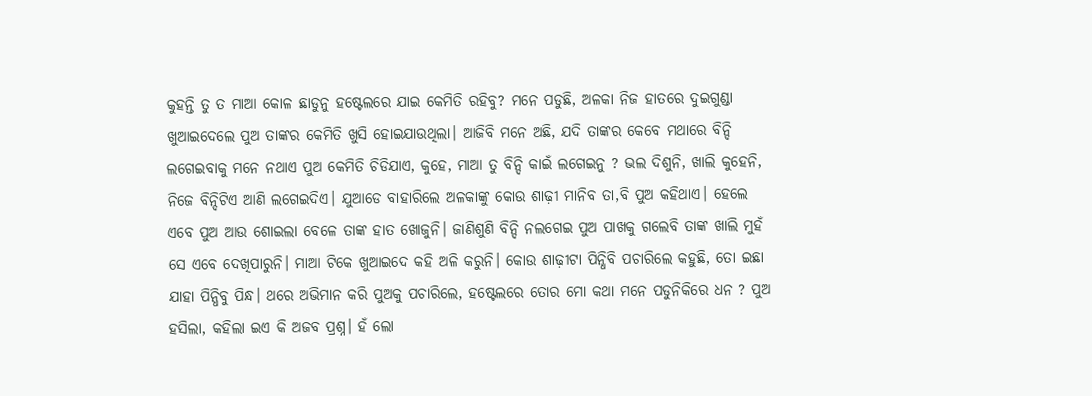କୁହନ୍ତି ତୁ ତ ମାଆ କୋଳ ଛାଡୁନୁ ହଷ୍ଟେଲରେ ଯାଇ କେମିତି ରହିବୁ? ମନେ ପଡୁଛି, ଅଳକା ନିଜ ହାତରେ ଦୁଇଗୁଣ୍ଡା ଖୁଆଇଦେଲେ ପୁଅ ତାଙ୍କର କେମିତି ଖୁସି ହୋଇଯାଉଥିଲା। ଆଜିବି ମନେ ଅଛି, ଯଦି ତାଙ୍କର କେବେ ମଥାରେ ବିନ୍ଦି ଲଗେଇବାକୁ ମନେ ନଥାଏ ପୁଅ କେମିତି ଚିଡିଯାଏ, କୁହେ, ମାଆ ତୁ ବିନ୍ଦି କାଇଁ ଲଗେଇନୁ ? ଭଲ ଦିଶୁନି, ଖାଲି କୁହେନି, ନିଜେ ବିନ୍ଦିଟିଏ ଆଣି ଲଗେଇଦିଏ। ଯୁଆଡେ ବାହାରିଲେ ଅଳକାଙ୍କୁ କୋଉ ଶାଢ଼ୀ ମାନିବ ତା,ବି ପୁଅ କହିଥାଏ। ହେଲେ ଏବେ ପୁଅ ଆଉ ଶୋଇଲା ବେଳେ ତାଙ୍କ ହାତ ଖୋଜୁନି। ଜାଣିଶୁଣି ବିନ୍ଦି ନଲଗେଇ ପୁଅ ପାଖକୁ ଗଲେବି ତାଙ୍କ ଖାଲି ମୁହଁ ସେ ଏବେ ଦେଖିପାରୁନି। ମାଆ ଟିକେ ଖୁଆଇଦେ କହି ଅଳି କରୁନି। କୋଉ ଶାଢ଼ୀଟା ପିନ୍ଧିବି ପଚାରିଲେ କହୁଛି, ତୋ ଇଛା ଯାହା ପିନ୍ଧିବୁ ପିନ୍ଧ। ଥରେ ଅଭିମାନ କରି ପୁଅକୁ ପଚାରିଲେ, ହଷ୍ଟେଲରେ ତୋର ମୋ କଥା ମନେ ପଡୁନିକିରେ ଧନ ? ପୁଅ ହସିଲା, କହିଲା ଇଏ କି ଅଜବ ପ୍ରଶ୍ନ। ହଁ ଲୋ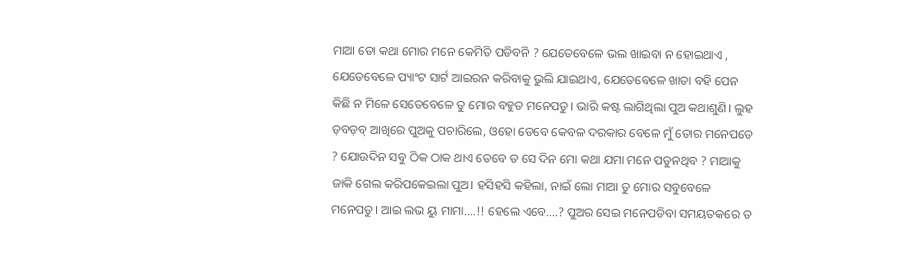ମାଆ ତୋ କଥା ମୋର ମନେ କେମିତି ପଡିବନି ? ଯେତେବେଳେ ଭଲ ଖାଇବା ନ ହୋଇଥାଏ , ଯେତେବେଳେ ପ୍ୟାଂଟ ସାର୍ଟ ଆଇରନ କରିବାକୁ ଭୁଲି ଯାଇଥାଏ, ଯେତେବେଳେ ଖାତା ବହି ପେନ କିଛି ନ ମିଳେ ସେତେବେଳେ ତୁ ମୋର ବହୁତ ମନେପଡୁ। ଭାରି କଷ୍ଟ ଲାଗିଥିଲା ପୁଅ କଥାଶୁଣି। ଲୁହ ଡ଼ବଡ଼ବ୍ ଆଖିରେ ପୁଅକୁ ପଚାରିଲେ, ଓହୋ ତେବେ କେବଳ ଦରକାର ବେଳେ ମୁଁ ତୋର ମନେପଡେ ? ଯୋଉଦିନ ସବୁ ଠିକ ଠାକ ଥାଏ ତେବେ ତ ସେ ଦିନ ମୋ କଥା ଯମା ମନେ ପଡୁନଥିବ ? ମାଆକୁ ଜାକି ଗେଲ କରିପକେଇଲା ପୁଅ। ହସିହସି କହିଲା, ନାଇଁ ଲୋ ମାଆ ତୁ ମୋର ସବୁବେଳେ ମନେପଡୁ। ଆଇ ଲଭ ୟୁ ମାମା....!! ହେଲେ ଏବେ....? ପୁଅର ସେଇ ମନେପଡିବା ସମୟତକରେ ତ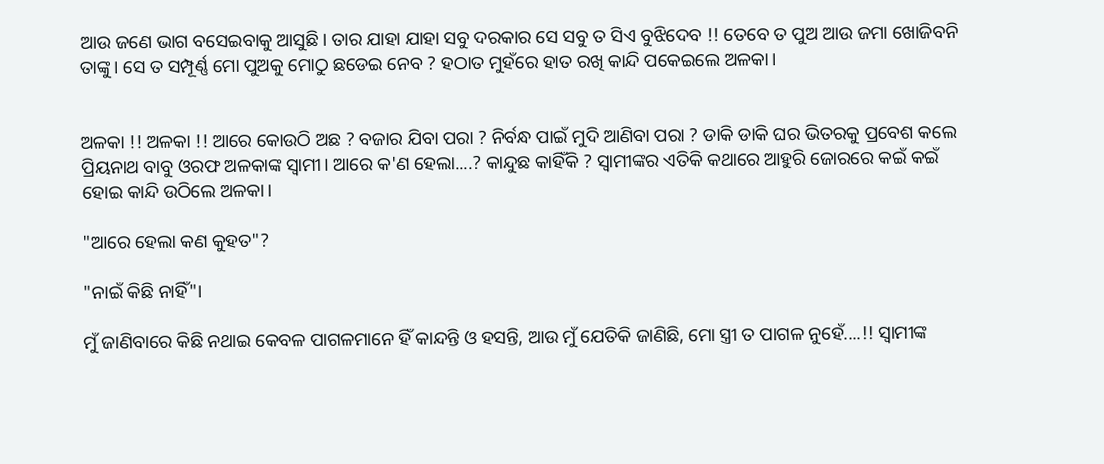ଆଉ ଜଣେ ଭାଗ ବସେଇବାକୁ ଆସୁଛି। ତାର ଯାହା ଯାହା ସବୁ ଦରକାର ସେ ସବୁ ତ ସିଏ ବୁଝିଦେବ !! ତେବେ ତ ପୁଅ ଆଉ ଜମା ଖୋଜିବନି ତାଙ୍କୁ। ସେ ତ ସମ୍ପୂର୍ଣ୍ଣ ମୋ ପୁଅକୁ ମୋଠୁ ଛଡେଇ ନେବ ? ହଠାତ ମୁହଁରେ ହାତ ରଖି କାନ୍ଦି ପକେଇଲେ ଅଳକା।


ଅଳକା !! ଅଳକା !! ଆରେ କୋଉଠି ଅଛ ? ବଜାର ଯିବା ପରା ? ନିର୍ବନ୍ଧ ପାଇଁ ମୁଦି ଆଣିବା ପରା ? ଡାକି ଡାକି ଘର ଭିତରକୁ ପ୍ରବେଶ କଲେ ପ୍ରିୟନାଥ ବାବୁ ଓରଫ ଅଳକାଙ୍କ ସ୍ୱାମୀ। ଆରେ କ'ଣ ହେଲା....? କାନ୍ଦୁଛ କାହିଁକି ? ସ୍ବାମୀଙ୍କର ଏତିକି କଥାରେ ଆହୁରି ଜୋରରେ କଇଁ କଇଁ ହୋଇ କାନ୍ଦି ଉଠିଲେ ଅଳକା।

"ଆରେ ହେଲା କଣ କୁହତ"?

"ନାଇଁ କିଛି ନାହିଁ"।

ମୁଁ ଜାଣିବାରେ କିଛି ନଥାଇ କେବଳ ପାଗଳମାନେ ହିଁ କାନ୍ଦନ୍ତି ଓ ହସନ୍ତି, ଆଉ ମୁଁ ଯେତିକି ଜାଣିଛି, ମୋ ସ୍ତ୍ରୀ ତ ପାଗଳ ନୁହେଁ....!! ସ୍ବାମୀଙ୍କ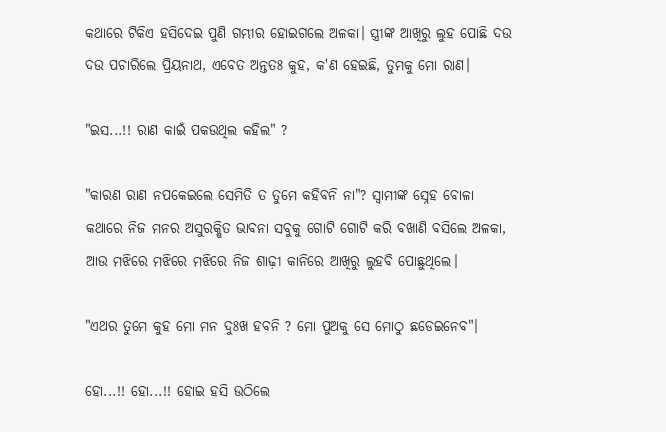କଥାରେ ଟିକିଏ ହସିଦେଇ ପୁଣି ଗମ୍ଭୀର ହୋଇଗଲେ ଅଳକା। ସ୍ତ୍ରୀଙ୍କ ଆଖିରୁ ଲୁହ ପୋଛି ଦଉ ଦଉ ପଚାରିଲେ ପ୍ରିୟନାଥ, ଏବେତ ଅନ୍ତତଃ କୁହ, କ'ଣ ହେଇଛି, ତୁମକୁ ମୋ ରାଣ।

"ଇସ...!! ରାଣ କାଇଁ ପକଉଥିଲ କହିଲ" ?

"କାରଣ ରାଣ ନପକେଇଲେ ସେମିତି ତ ତୁମେ କହିବନି ନା"? ସ୍ବାମୀଙ୍କ ସ୍ନେହ ବୋଳା କଥାରେ ନିଜ ମନର ଅସୁରକ୍ଷିତ ଭାବନା ସବୁକୁ ଗୋଟି ଗୋଟି କରି ବଖାଣି ବସିଲେ ଅଳକା, ଆଉ ମଝିରେ ମଝିରେ ମଝିରେ ନିଜ ଶାଢ଼ୀ କାନିରେ ଆଖିରୁ ଲୁହବି ପୋଛୁଥିଲେ।

"ଏଥର ତୁମେ କୁହ ମୋ ମନ ଦୁଃଖ ହବନି ? ମୋ ପୁଅକୁ ସେ ମୋଠୁ ଛଡେଇନେବ"।

ହୋ...!! ହୋ...!! ହୋଇ ହସି ଉଠିଲେ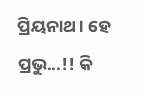ପ୍ରିୟନାଥ। ହେ ପ୍ରଭୁ...!! କି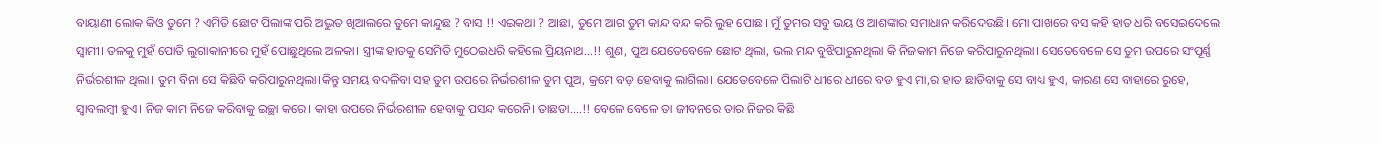ବାୟାଣୀ ଲୋକ କିଓ ତୁମେ ? ଏମିତି ଛୋଟ ପିଲାଙ୍କ ପରି ଅଦ୍ଭୁତ ଖିଆଲରେ ତୁମେ କାନ୍ଦୁଛ ? ବାସ !! ଏଇକଥା ? ଆଛା, ତୁମେ ଆଗ ତୁମ କାନ୍ଦ ବନ୍ଦ କରି ଲୁହ ପୋଛ। ମୁଁ ତୁମର ସବୁ ଭୟ ଓ ଆଶଙ୍କାର ସମାଧାନ କରିଦେଉଛି। ମୋ ପାଖରେ ବସ କହି ହାତ ଧରି ବସେଇଦେଲେ ସ୍ୱାମୀ। ତଳକୁ ମୁହଁ ପୋତି ଲୁଗାକାନୀରେ ମୁହଁ ପୋଛୁଥିଲେ ଅଳକା। ସ୍ତ୍ରୀଙ୍କ ହାତକୁ ସେମିତି ମୁଠେଇଧରି କହିଲେ ପ୍ରିୟନାଥ...!! ଶୁଣ, ପୁଅ ଯେତେବେଳେ ଛୋଟ ଥିଲା, ଭଲ ମନ୍ଦ ବୁଝିପାରୁନଥିଲା କି ନିଜକାମ ନିଜେ କରିପାରୁନଥିଲା। ସେତେବେଳେ ସେ ତୁମ ଉପରେ ସଂପୂର୍ଣ୍ଣ ନିର୍ଭରଶୀଳ ଥିଲା। ତୁମ ବିନା ସେ କିଛିବି କରିପାରୁନଥିଲା।କିନ୍ତୁ ସମୟ ବଦଳିବା ସହ ତୁମ ଉପରେ ନିର୍ଭରଶୀଳ ତୁମ ପୁଅ, କ୍ରମେ ବଡ଼ ହେବାକୁ ଲାଗିଲା। ଯେତେବେଳେ ପିଲାଟି ଧୀରେ ଧୀରେ ବଡ ହୁଏ ମା,ର ହାତ ଛାଡିବାକୁ ସେ ବାଧ୍ୟ ହୁଏ, କାରଣ ସେ ବାହାରେ ରୁହେ, ସ୍ୱାବଲମ୍ବୀ ହୁଏ। ନିଜ କାମ ନିଜେ କରିବାକୁ ଇଚ୍ଛା କରେ। କାହା ଉପରେ ନିର୍ଭରଶୀଳ ହେବାକୁ ପସନ୍ଦ କରେନି। ତାଛଡା....!! ବେଳେ ବେଳେ ତା ଜୀବନରେ ତାର ନିଜର କିଛି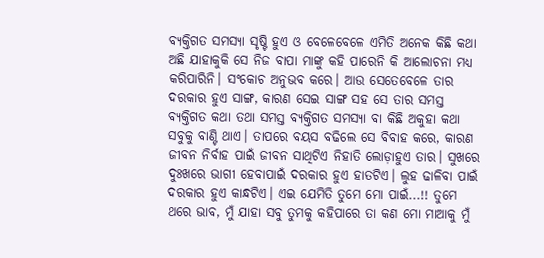ବ୍ୟକ୍ତିଗତ ସମସ୍ୟା ସୃଷ୍ଟି ହୁଏ ଓ ବେଳେବେଳେ ଏମିତି ଅନେକ କିଛି କଥା ଅଛି ଯାହାକୁକି ସେ ନିଜ ବାପା ମାଙ୍କୁ କହି ପାରେନି କି ଆଲୋଚନା ମଧ୍ୟ କରିପାରିନି। ସଂକୋଚ ଅନୁଭବ କରେ। ଆଉ ସେତେବେଳେ ତାର ଦରକାର ହୁଏ ସାଙ୍ଗ, କାରଣ ସେଇ ସାଙ୍ଗ ସହ ସେ ତାର ସମସ୍ତ ବ୍ୟକ୍ତିଗତ କଥା ତଥା ସମସ୍ତ ବ୍ୟକ୍ତିଗତ ସମସ୍ୟା ବା କିଛି ଅକୁହା କଥା ସବୁକୁ ବାଣ୍ଟି ଥାଏ। ତାପରେ ବୟସ ବଢିଲେ ସେ ବିବାହ କରେ, କାରଣ ଜୀବନ ନିର୍ବାହ ପାଇଁ ଜୀବନ ସାଥିଟିଏ ନିହାତି ଲୋଡ଼ାହୁଏ ତାର। ସୁଖରେ ଦୁଃଖରେ ଭାଗୀ ହେବାପାଇଁ ଦରକାର ହୁଏ ହାତଟିଏ। ଲୁହ ଢାଳିବା ପାଇଁ ଦରକାର ହୁଏ କାନ୍ଧଟିଏ। ଏଇ ଯେମିତି ତୁମେ ମୋ ପାଇଁ...!! ତୁମେ ଥରେ ଭାବ, ମୁଁ ଯାହା ସବୁ ତୁମକୁ କହିପାରେ ତା କଣ ମୋ ମାଆକୁ ମୁଁ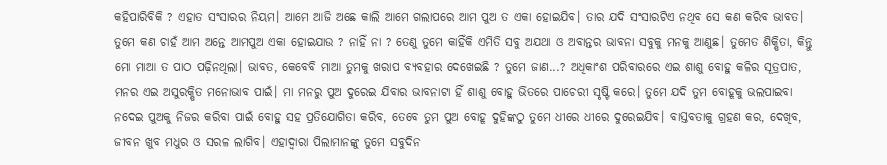କହିପାରିବିକି ? ଏହାତ ସଂସାରର ନିୟମ। ଆମେ ଆଜି ଅଛେ କାଲି ଆମେ ଗଲାପରେ ଆମ ପୁଅ ତ ଏକା ହୋଇଯିବ। ତାର ଯଦି ସଂସାରଟିଏ ନଥିବ ସେ କଣ କରିବ ଭାବତ। ତୁମେ କଣ ଚାହଁ ଆମ ଅନ୍ତେ ଆମପୁଅ ଏକା ହୋଇଯାଉ ? ନାହିଁ ନା ? ତେଣୁ ତୁମେ କାହିଁକି ଏମିତି ସବୁ ଅଯଥା ଓ ଅବାନ୍ତର ଭାବନା ସବୁକୁ ମନକୁ ଆଣୁଛ। ତୁମେତ ଶିକ୍ଷିତା, କିନ୍ତୁ ମୋ ମାଆ ତ ପାଠ ପଢ଼ିନଥିଲା। ଭାବତ, କେବେବି ମାଆ ତୁମକୁ ଖରାପ ବ୍ୟବହାର ଦେଖେଇଛି ? ତୁମେ ଜାଣ...? ଅଧିକାଂଶ ପରିବାରରେ ଏଇ ଶାଶୁ ବୋହୁ କଳିର ସୂତ୍ରପାତ, ମନର ଏଇ ଅସୁରକ୍ଷିତ ମନୋଭାବ ପାଇଁ। ମା ମନରୁ ପୁଅ ଦୁରେଇ ଯିବାର ଭାବନାଟା ହିଁ ଶାଶୁ ବୋହୁ ଭିତରେ ପାଚେରୀ ସୃଷ୍ଟି କରେ। ତୁମେ ଯଦି ତୁମ ବୋହୂକୁ ଭଲପାଇବା ନଦେଇ ପୁଅକୁ ନିଜର କରିବା ପାଇଁ ବୋହୁ ସହ ପ୍ରତିଯୋଗିତା କରିବ, ତେବେ ତୁମ ପୁଅ ବୋହୂ ଦୁହିଙ୍କଠୁ ତୁମେ ଧୀରେ ଧୀରେ ଦୁରେଇଯିବ। ବାସ୍ତବତାକୁ ଗ୍ରହଣ କର, ଦେଖିବ, ଜୀବନ ଖୁବ ମଧୁର ଓ ସରଳ ଲାଗିବ। ଏହାଦ୍ୱାରା ପିଲାମାନଙ୍କୁ ତୁମେ ସବୁଦିନ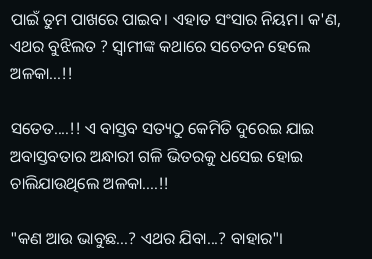ପାଇଁ ତୁମ ପାଖରେ ପାଇବ। ଏହାତ ସଂସାର ନିୟମ। କ'ଣ, ଏଥର ବୁଝିଲତ ? ସ୍ବାମୀଙ୍କ କଥାରେ ସଚେତନ ହେଲେ ଅଳକା...!!

ସତେତ....!! ଏ ବାସ୍ତବ ସତ୍ୟଠୁ କେମିତି ଦୁରେଇ ଯାଇ ଅବାସ୍ତବତାର ଅନ୍ଧାରୀ ଗଳି ଭିତରକୁ ଧସେଇ ହୋଇ ଚାଲିଯାଉଥିଲେ ଅଳକା....!!

"କଣ ଆଉ ଭାବୁଛ...? ଏଥର ଯିବା...? ବାହାର"।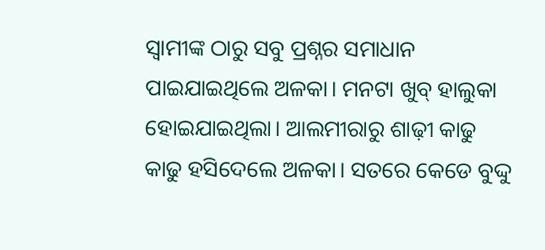ସ୍ବାମୀଙ୍କ ଠାରୁ ସବୁ ପ୍ରଶ୍ନର ସମାଧାନ ପାଇଯାଇଥିଲେ ଅଳକା। ମନଟା ଖୁବ୍ ହାଲୁକା ହୋଇଯାଇଥିଲା। ଆଲମୀରାରୁ ଶାଢ଼ୀ କାଢୁ କାଢୁ ହସିଦେଲେ ଅଳକା। ସତରେ କେଡେ ବୁଦ୍ଦୁ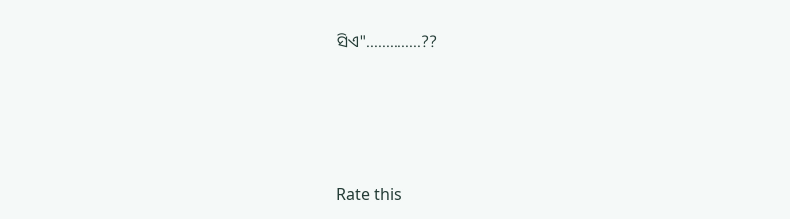ସିଏ"..............??





Rate this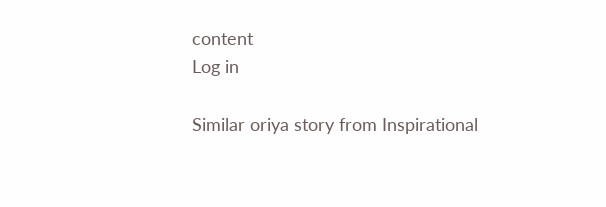content
Log in

Similar oriya story from Inspirational